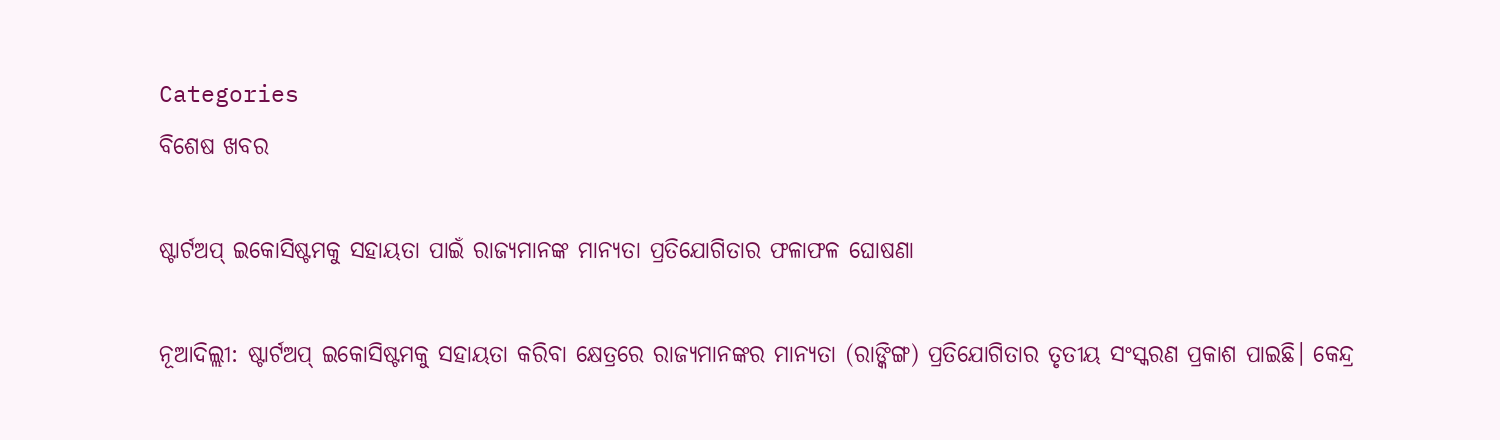Categories
ବିଶେଷ ଖବର

ଷ୍ଟାର୍ଟଅପ୍‌ ଇକୋସିଷ୍ଟମକୁ ସହାୟତା ପାଇଁ ରାଜ୍ୟମାନଙ୍କ ମାନ୍ୟତା ପ୍ରତିଯୋଗିତାର ଫଳାଫଳ ଘୋଷଣା

ନୂଆଦିଲ୍ଲୀ: ଷ୍ଟାର୍ଟଅପ୍‌ ଇକୋସିଷ୍ଟମକୁ ସହାୟତା କରିବା କ୍ଷେତ୍ରରେ ରାଜ୍ୟମାନଙ୍କର ମାନ୍ୟତା (ରାଙ୍କିଙ୍ଗ) ପ୍ରତିଯୋଗିତାର ତୃତୀୟ ସଂସ୍କରଣ ପ୍ରକାଶ ପାଇଛି। କେନ୍ଦ୍ର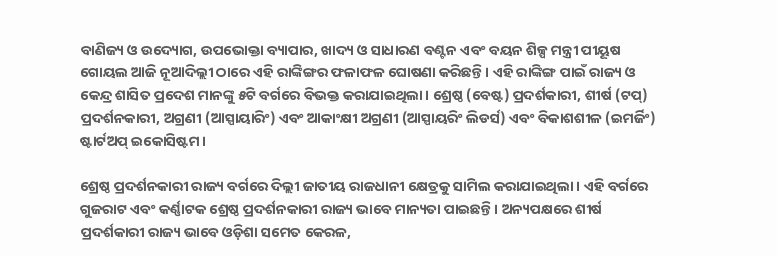ବାଣିଜ୍ୟ ଓ ଉଦ୍ୟୋଗ, ଉପଭୋକ୍ତା ବ୍ୟାପାର, ଖାଦ୍ୟ ଓ ସାଧାରଣ ବଣ୍ଟନ ଏବଂ ବୟନ ଶିଳ୍ପ ମନ୍ତ୍ରୀ ପୀୟୂଷ ଗୋୟଲ ଆଜି ନୂଆଦିଲ୍ଲୀ ଠାରେ ଏହି ରାଙ୍କିଙ୍ଗର ଫଳାଫଳ ଘୋଷଣା କରିଛନ୍ତି। ଏହି ରାଙ୍କିଙ୍ଗ ପାଇଁ ରାଜ୍ୟ ଓ କେନ୍ଦ୍ର ଶାସିତ ପ୍ରଦେଶ ମାନଙ୍କୁ ୫ଟି ବର୍ଗରେ ବିଭକ୍ତ କରାଯାଇଥିଲା। ଶ୍ରେଷ୍ଠ (ବେଷ୍ଟ) ପ୍ରଦର୍ଶକାରୀ, ଶୀର୍ଷ (ଟପ୍‌) ପ୍ରଦର୍ଶନକାରୀ, ଅଗ୍ରଣୀ (ଆସ୍ପାୟାରିଂ) ଏବଂ ଆକାଂକ୍ଷୀ ଅଗ୍ରଣୀ (ଆସ୍ପାୟରିଂ ଲିଡର୍ସ) ଏବଂ ବିକାଶଶୀଳ (ଇମର୍ଜିଂ) ଷ୍ଟାର୍ଟଅପ୍‌ ଇକୋସିଷ୍ଟମ।

ଶ୍ରେଷ୍ଠ ପ୍ରଦର୍ଶନକାରୀ ରାଜ୍ୟ ବର୍ଗରେ ଦିଲ୍ଲୀ ଜାତୀୟ ରାଜଧାନୀ କ୍ଷେତ୍ରକୁ ସାମିଲ କରାଯାଇଥିଲା । ଏହି ବର୍ଗରେ ଗୁଜରାଟ ଏବଂ କର୍ଣ୍ଣାଟକ ଶ୍ରେଷ୍ଠ ପ୍ରଦର୍ଶନକାରୀ ରାଜ୍ୟ ଭାବେ ମାନ୍ୟତା ପାଇଛନ୍ତି । ଅନ୍ୟପକ୍ଷରେ ଶୀର୍ଷ ପ୍ରଦର୍ଶକାରୀ ରାଜ୍ୟ ଭାବେ ଓଡ଼ିଶା ସମେତ କେରଳ,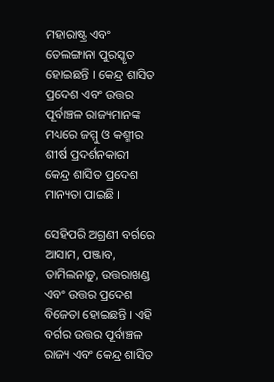ମହାରାଷ୍ଟ୍ର ଏବଂ ତେଲଙ୍ଗାନା ପୁରସ୍କୃତ ହୋଇଛନ୍ତି । କେନ୍ଦ୍ର ଶାସିତ ପ୍ରଦେଶ ଏବଂ ଉତ୍ତର ପୂର୍ବାଞ୍ଚଳ ରାଜ୍ୟମାନଙ୍କ ମଧ୍ୟରେ ଜମ୍ମୁ ଓ କଶ୍ମୀର ଶୀର୍ଷ ପ୍ରଦର୍ଶନକାରୀ କେନ୍ଦ୍ର ଶାସିତ ପ୍ରଦେଶ ମାନ୍ୟତା ପାଇଛି ।

ସେହିପରି ଅଗ୍ରଣୀ ବର୍ଗରେ ଆସାମ, ପଞ୍ଜାବ, ତାମିଲନାଡ଼ୁ, ଉତ୍ତରାଖଣ୍ଡ ଏବଂ ଉତ୍ତର ପ୍ରଦେଶ ବିଜେତା ହୋଇଛନ୍ତି । ଏହି ବର୍ଗର ଉତ୍ତର ପୂର୍ବାଞ୍ଚଳ ରାଜ୍ୟ ଏବଂ କେନ୍ଦ୍ର ଶାସିତ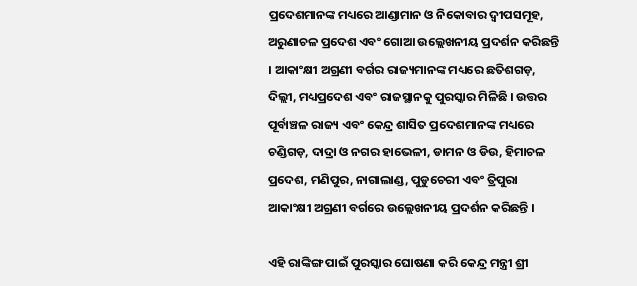ପ୍ରଦେଶମାନଙ୍କ ମଧ୍ୟରେ ଆଣ୍ଡାମାନ ଓ ନିକୋବାର ଦ୍ବୀପସମୂହ, ଅରୁଣାଚଳ ପ୍ରଦେଶ ଏବଂ ଗୋଆ ଉଲ୍ଲେଖନୀୟ ପ୍ରଦର୍ଶନ କରିଛନ୍ତି । ଆକାଂକ୍ଷୀ ଅଗ୍ରଣୀ ବର୍ଗର ରାଜ୍ୟମାନଙ୍କ ମଧ୍ୟରେ ଛତିଶଗଡ଼, ଦିଲ୍ଲୀ, ମଧ୍ୟପ୍ରଦେଶ ଏବଂ ରାଜସ୍ଥାନକୁ ପୁରସ୍କାର ମିଳିଛି । ଉତ୍ତର ପୂର୍ବାଞ୍ଚଳ ରାଜ୍ୟ ଏବଂ କେନ୍ଦ୍ର ଶାସିତ ପ୍ରଦେଶମାନଙ୍କ ମଧ୍ୟରେ ଚଣ୍ଡିଗଡ଼, ଦାଦ୍ରା ଓ ନଗର ହାଭେଳୀ, ଡାମନ ଓ ଡିଉ, ହିମାଚଳ ପ୍ରଦେଶ, ମଣିପୁର, ନାଗାଲାଣ୍ଡ, ପୁଡୁଚେରୀ ଏବଂ ତ୍ରିପୁରା ଆକାଂକ୍ଷୀ ଅଗ୍ରଣୀ ବର୍ଗରେ ଉଲ୍ଲେଖନୀୟ ପ୍ରଦର୍ଶନ କରିଛନ୍ତି ।

ଏହି ରାଙ୍କିଙ୍ଗ ପାଇଁ ପୁରସ୍କାର ଘୋଷଣା କରି କେନ୍ଦ୍ର ମନ୍ତ୍ରୀ ଶ୍ରୀ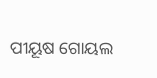ପୀୟୂଷ ଗୋୟଲ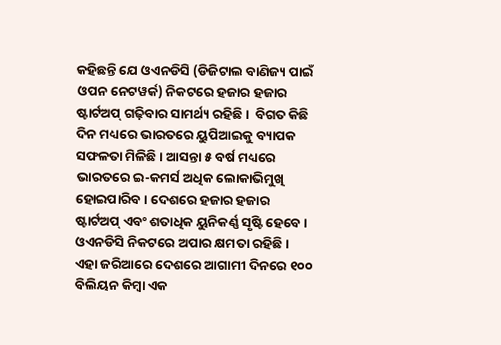କହିଛନ୍ତି ଯେ ଓଏନଡିସି (ଡିଜିଟାଲ ବାଣିଜ୍ୟ ପାଇଁ ଓପନ ନେଟୱର୍କ) ନିକଟରେ ହଜାର ହଜାର ଷ୍ଟାର୍ଟଅପ୍‌ ଗଢ଼ିବାର ସାମର୍ଥ୍ୟ ରହିଛି ।  ବିଗତ କିଛି ଦିନ ମଧ୍ୟରେ ଭାରତରେ ୟୁପିଆଇକୁ ବ୍ୟାପକ ସଫଳତା ମିଳିଛି । ଆସନ୍ତା ୫ ବର୍ଷ ମଧ୍ୟରେ ଭାରତରେ ଇ-କମର୍ସ ଅଧିକ ଲୋକାଭିମୁଖି ହୋଇପାରିବ । ଦେଶରେ ହଜାର ହଜାର ଷ୍ଟାର୍ଟଅପ୍‌ ଏବଂ ଶତାଧିକ ୟୁନିକର୍ଣ୍ଣ ସୃଷ୍ଟି ହେବେ । ଓଏନଡିସି ନିକଟରେ ଅପାର କ୍ଷମତା ରହିଛି । ଏହା ଜରିଆରେ ଦେଶରେ ଆଗାମୀ ଦିନରେ ୧୦୦ ବିଲିୟନ କିମ୍ବା ଏକ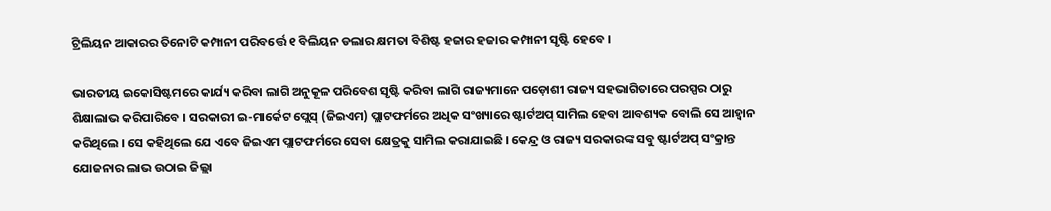ଟ୍ରିଲିୟନ ଆକାରର ତିନୋଟି କମ୍ପାନୀ ପରିବର୍ତ୍ତେ ୧ ବିଲିୟନ ଡଲାର କ୍ଷମତା ବିଶିଷ୍ଟ ହଜାର ହଜାର କମ୍ପାନୀ ସୃଷ୍ଟି ହେବେ ।

ଭାରତୀୟ ଇକୋସିଷ୍ଟମରେ କାର୍ଯ୍ୟ କରିବା ଲାଗି ଅନୁକୂଳ ପରିବେଶ ସୃଷ୍ଟି କରିବା ଲାଗି ରାଜ୍ୟମାନେ ପଡ଼ୋଶୀ ରାଜ୍ୟ ସହଭାଗିତାରେ ପରସ୍ପର ଠାରୁ ଶିକ୍ଷାଲାଭ କରିପାରିବେ । ସରକାରୀ ଇ-ମାର୍କେଟ ପ୍ଲେସ୍‌ (ଜିଇଏମ) ପ୍ଲାଟଫର୍ମରେ ଅଧିକ ସଂଖ୍ୟାରେ ଷ୍ଟାର୍ଟଅପ୍‌ ସାମିଲ ହେବା ଆବଶ୍ୟକ ବୋଲି ସେ ଆହ୍ବାନ କରିଥିଲେ । ସେ କହିଥିଲେ ଯେ ଏବେ ଜିଇଏମ ପ୍ଲାଟଫର୍ମରେ ସେବା କ୍ଷେତ୍ରକୁ ସାମିଲ କରାଯାଇଛି । କେନ୍ଦ୍ର ଓ ରାଜ୍ୟ ସରକାରଙ୍କ ସବୁ ଷ୍ଟାର୍ଟଅପ୍‌ ସଂକ୍ରାନ୍ତ ଯୋଜନାର ଲାଭ ଉଠାଇ ଜିଲ୍ଲା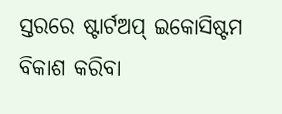ସ୍ତରରେ ଷ୍ଟାର୍ଟଅପ୍‌ ଇକୋସିଷ୍ଟମ ବିକାଶ କରିବା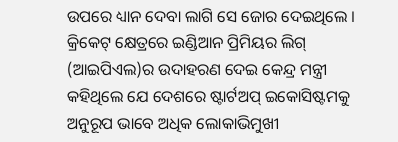ଉପରେ ଧ୍ୟାନ ଦେବା ଲାଗି ସେ ଜୋର ଦେଇଥିଲେ । କ୍ରିକେଟ୍‌ କ୍ଷେତ୍ରରେ ଇଣ୍ଡିଆନ ପ୍ରିମିୟର ଲିଗ୍‌ (ଆଇପିଏଲ)ର ଉଦାହରଣ ଦେଇ କେନ୍ଦ୍ର ମନ୍ତ୍ରୀ କହିଥିଲେ ଯେ ଦେଶରେ ଷ୍ଟାର୍ଟଅପ୍‌ ଇକୋସିଷ୍ଟମକୁ ଅନୁରୂପ ଭାବେ ଅଧିକ ଲୋକାଭିମୁଖୀ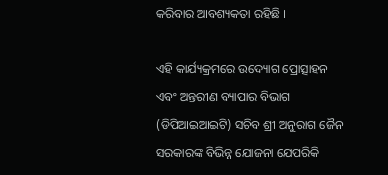କରିବାର ଆବଶ୍ୟକତା ରହିଛି ।

ଏହି କାର୍ଯ୍ୟକ୍ରମରେ ଉଦ୍ୟୋଗ ପ୍ରୋତ୍ସାହନ ଏବଂ ଅନ୍ତରୀଣ ବ୍ୟାପାର ବିଭାଗ (ଡିପିଆଇଆଇଟି) ସଚିବ ଶ୍ରୀ ଅନୁରାଗ ଜୈନ ସରକାରଙ୍କ ବିଭିନ୍ନ ଯୋଜନା ଯେପରିକି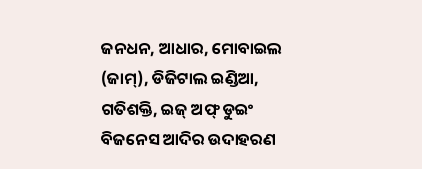ଜନଧନ, ଆଧାର, ମୋବାଇଲ (ଜାମ୍‌), ଡିଜିଟାଲ ଇଣ୍ଡିଆ, ଗତିଶକ୍ତି, ଇଜ୍‌ ଅଫ୍‌ ଡୁଇଂ ବିଜନେସ ଆଦିର ଉଦାହରଣ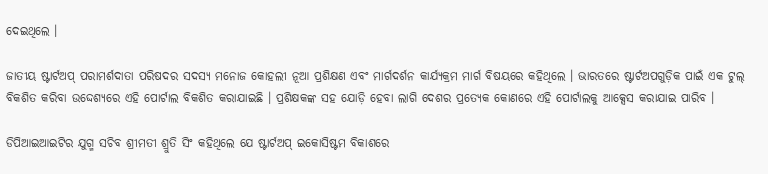ଦେଇଥିଲେ ।

ଜାତୀୟ ଷ୍ଟାର୍ଟଅପ୍‌ ପରାମର୍ଶଦାତା ପରିଷଦର ସଦସ୍ୟ ମନୋଜ କୋହଲୀ ନୂଆ ପ୍ରଶିକ୍ଷଣ ଏବଂ ମାର୍ଗଦର୍ଶନ କାର୍ଯ୍ୟକ୍ରମ ମାର୍ଗ ବିଷୟରେ କହିଥିଲେ । ଭାରତରେ ଷ୍ଟାର୍ଟଅପଗୁଡ଼ିକ ପାଇଁ ଏକ ଟୁଲ୍‌ ବିକଶିତ କରିବା ଉଦ୍ଦେଶ୍ୟରେ ଏହି ପୋର୍ଟାଲ ବିକଶିତ କରାଯାଇଛି । ପ୍ରଶିକ୍ଷକଙ୍କ ସହ ଯୋଡ଼ି ହେବା ଲାଗି ଦେଶର ପ୍ରତ୍ୟେକ କୋଣରେ ଏହି ପୋର୍ଟାଲକୁ ଆକ୍ସେସ କରାଯାଇ ପାରିବ ।

ଡିପିଆଇଆଇଟିର ଯୁଗ୍ମ ସଚିବ ଶ୍ରୀମତୀ ଶ୍ରୁତି ସିଂ କହିଥିଲେ ଯେ ଷ୍ଟାର୍ଟଅପ୍‌ ଇକୋସିଷ୍ଟମ ବିକାଶରେ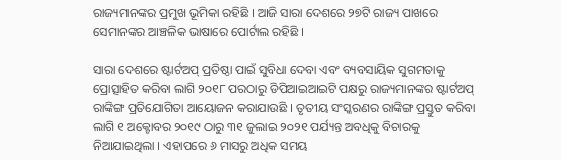ରାଜ୍ୟମାନଙ୍କର ପ୍ରମୁଖ ଭୂମିକା ରହିଛି । ଆଜି ସାରା ଦେଶରେ ୨୭ଟି ରାଜ୍ୟ ପାଖରେ ସେମାନଙ୍କର ଆଞ୍ଚଳିକ ଭାଷାରେ ପୋର୍ଟାଲ ରହିଛି ।

ସାରା ଦେଶରେ ଷ୍ଟାର୍ଟଅପ୍‌ ପ୍ରତିଷ୍ଠା ପାଇଁ ସୁବିଧା ଦେବା ଏବଂ ବ୍ୟବସାୟିକ ସୁଗମତାକୁ ପ୍ରୋତ୍ସାହିତ କରିବା ଲାଗି ୨୦୧୮ ପରଠାରୁ ଡିପିଆଇଆଇଟି ପକ୍ଷରୁ ରାଜ୍ୟମାନଙ୍କର ଷ୍ଟାର୍ଟଅପ୍‌ ରାଙ୍କିଙ୍ଗ ପ୍ରତିଯୋଗିତା ଆୟୋଜନ କରାଯାଉଛି । ତୃତୀୟ ସଂସ୍କରଣର ରାଙ୍କିଙ୍ଗ ପ୍ରସ୍ତୁତ କରିବା ଲାଗି ୧ ଅକ୍ଟୋବର ୨୦୧୯ ଠାରୁ ୩୧ ଜୁଲାଇ ୨୦୨୧ ପର୍ଯ୍ୟନ୍ତ ଅବଧିକୁ ବିଚାରକୁ ନିଆଯାଇଥିଲା । ଏହାପରେ ୬ ମାସରୁ ଅଧିକ ସମୟ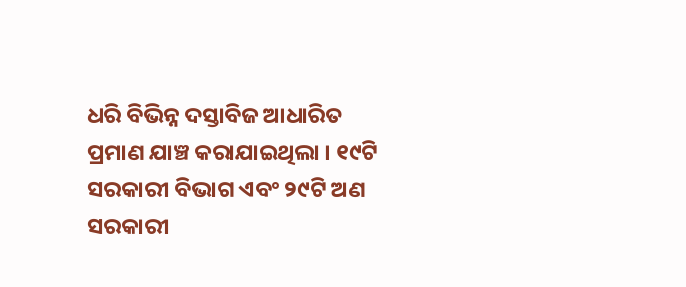ଧରି ବିଭିନ୍ନ ଦସ୍ତାବିଜ ଆଧାରିତ ପ୍ରମାଣ ଯାଞ୍ଚ କରାଯାଇଥିଲା । ୧୯ଟି ସରକାରୀ ବିଭାଗ ଏବଂ ୨୯ଟି ଅଣ ସରକାରୀ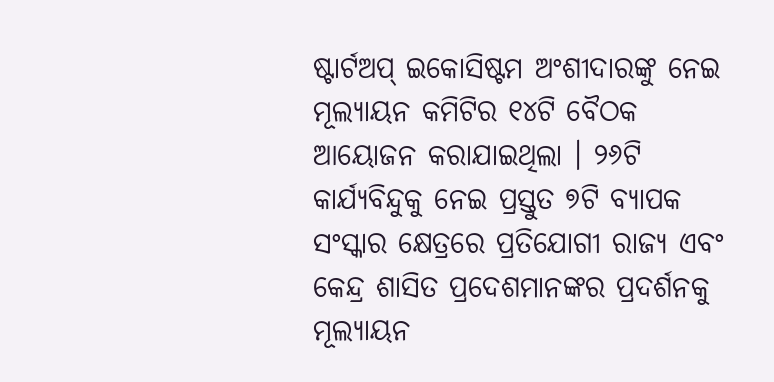ଷ୍ଟାର୍ଟଅପ୍‌ ଇକୋସିଷ୍ଟମ ଅଂଶୀଦାରଙ୍କୁ ନେଇ ମୂଲ୍ୟାୟନ କମିଟିର ୧୪ଟି ବୈଠକ ଆୟୋଜନ କରାଯାଇଥିଲା । ୨୬ଟି କାର୍ଯ୍ୟବିନ୍ଦୁକୁ ନେଇ ପ୍ରସ୍ତୁତ ୭ଟି ବ୍ୟାପକ ସଂସ୍କାର କ୍ଷେତ୍ରରେ ପ୍ରତିଯୋଗୀ ରାଜ୍ୟ ଏବଂ କେନ୍ଦ୍ର ଶାସିତ ପ୍ରଦେଶମାନଙ୍କର ପ୍ରଦର୍ଶନକୁ ମୂଲ୍ୟାୟନ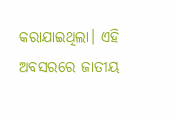କରାଯାଇଥିଲା। ଏହି ଅବସରରେ ଜାତୀୟ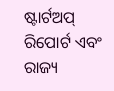ଷ୍ଟାର୍ଟଅପ୍‌ ରିପୋର୍ଟ ଏବଂ ରାଜ୍ୟ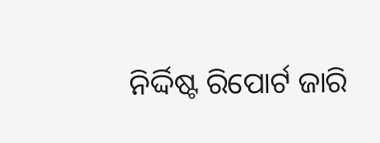ନିର୍ଦ୍ଦିଷ୍ଟ ରିପୋର୍ଟ ଜାରି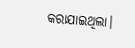କରାଯାଇଥିଲା।